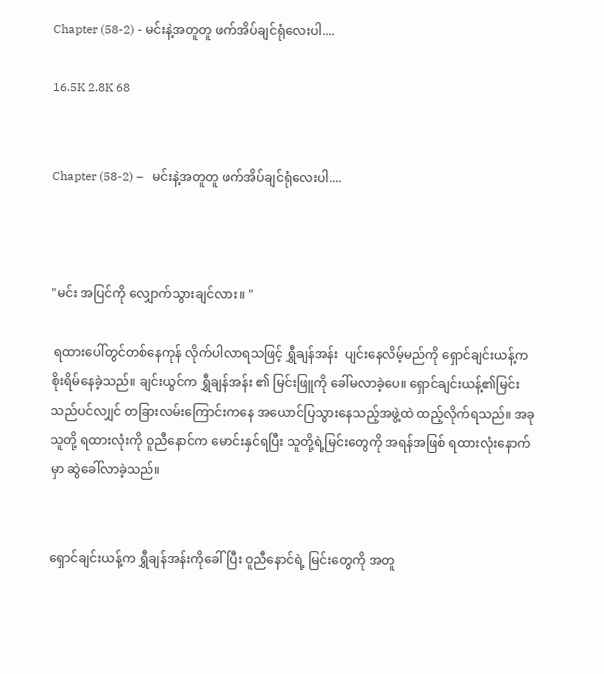Chapter (58-2) - မင်းနဲ့အတူတူ ဖက်အိပ်ချင်ရုံလေးပါ....

16.5K 2.8K 68


Chapter (58-2) –   မင်းနဲ့အတူတူ ဖက်အိပ်ချင်ရုံလေးပါ....



"မင်း အပြင်ကို လျှောက်သွားချင်လား။ "

 ရထားပေါ်တွင်တစ်နေကုန် လိုက်ပါလာရသဖြင့် ရွှီချန်အန်း  ပျင်းနေလိမ့်မည်ကို ရှောင်ချင်းယန့်က စိုးရိမ်နေခဲ့သည်။ ချင်းယွင်က ရွှီချန်အန်း ၏ မြင်းဖြူကို ခေါ်မလာခဲ့ပေ။ ရှောင်ချင်းယန့်၏မြင်းသည်ပင်လ၊ျှင် တခြားလမ်းကြောင်းကနေ အယောင်ပြသွားနေသည့်အဖွဲ့ထဲ ထည့်လိုက်ရသည်။ အခု သူတို့ ရထားလုံးကို ဝူညီနောင်က မောင်းနှင်ရပြီး သူတို့ရဲ့မြင်းတွေကို အရန်အဖြစ် ရထားလုံးနောက်မှာ ဆွဲခေါ်လာခဲ့သည်။


ရှောင်ချင်းယန့်က ရွှီချန်အန်းကိုခေါ်ပြီး ဝူညီနောင်ရဲ့ မြင်းတွေကို အတူ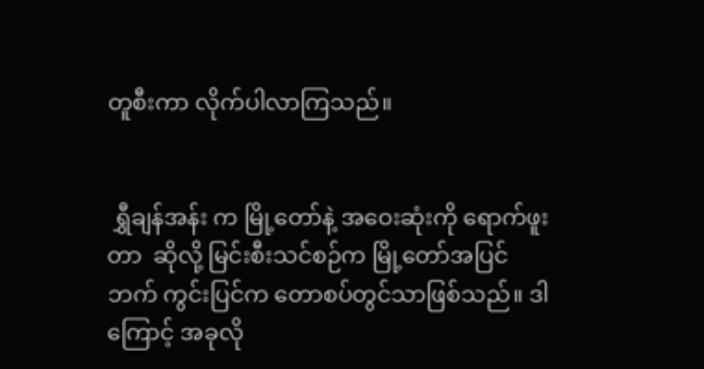တူစီးကာ လိုက်ပါလာကြသည်။


 ရွှီချန်အန်း က မြို့တော်နဲ့ အဝေးဆုံးကို ရောက်ဖူးတာ  ဆိုလို့ မြင်းစီးသင်စဉ်က မြို့တော်အပြင်ဘက် ကွင်းပြင်က တောစပ်တွင်သာဖြစ်သည်။ ဒါကြောင့် အခုလို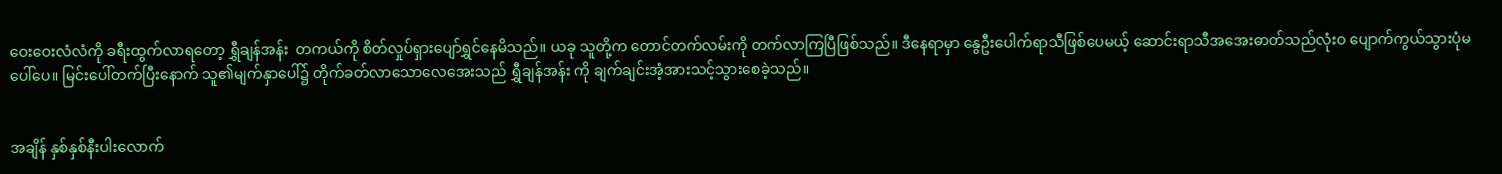ဝေးဝေးလံလံကို ခရီးထွက်လာရတော့ ရွှီချန်အန်း  တကယ်ကို စိတ်လှုပ်ရှားပျော်ရွှင်နေမိသည်။ ယခု သူတို့က တောင်တက်လမ်းကို တက်လာကြပြီဖြစ်သည်။ ဒီနေရာမှာ နွေဦးပေါက်ရာသီဖြစ်ပေမယ့် ဆောင်းရာသီအအေးဓာတ်သည်လုံးဝ ပျောက်ကွယ်သွားပုံမပေါ်ပေ။ မြင်းပေါ်တက်ပြီးနောက် သူ၏မျက်နှာပေါ်၌ တိုက်ခတ်လာသောလေအေးသည် ရွှီချန်အန်း ကို ချက်ချင်းအံ့အားသင့်သွားစေခဲ့သည်။


အချိန် နှစ်နှစ်နီးပါးလောက်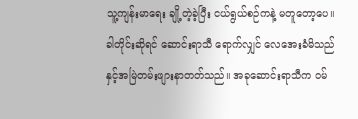သူ့ကျန်းမာရေး ချို့တဲ့ခဲ့ပြီး ငယ်ရွယ်စဉ်ကနဲ့ မတူတော့ပေ။ ခါတိုင်းဆိုရင် ဆောင်းရာသီ ရောက်လျှင် လေအေးခံမိသည်နှင့်အမြဲတမ်းဖျားနာတတ်သည်။ အခုဆောင်းရာသီက ဝမ်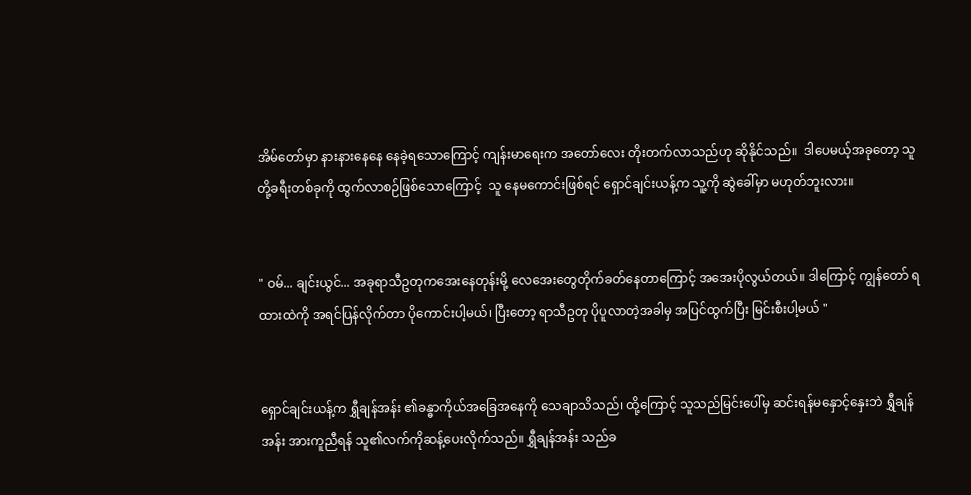အိမ်တော်မှာ နားနားနေနေ နေခဲ့ရသောကြောင့် ကျန်းမာရေးက အတော်လေး တိုးတက်လာသည်ဟု ဆိုနိုင်သည်။  ဒါပေမယ့်အခုတော့ သူတို့ခရီးတစ်ခုကို ထွက်လာစဉ်ဖြစ်သောကြောင့်  သူ နေမကောင်းဖြစ်ရင် ရှောင်ချင်းယန့်က သူ့ကို ဆွဲခေါ်မှာ မဟုတ်ဘူးလား။


" ဝမ်... ချင်းယွင်... အခုရာသီဥတုကအေးနေတုန်းမို့ လေအေးတွေတိုက်ခတ်နေတာကြောင့် အအေးပိုလွယ်တယ်။ ဒါကြောင့် ကျွန်တော် ရထားထဲကို အရင်ပြန်လိုက်တာ ပိုကောင်းပါ့မယ်၊ ပြီးတော့ ရာသီဥတု ပိုပူလာတဲ့အခါမှ အပြင်ထွက်ပြီး မြင်းစီးပါ့မယ် "


ရှောင်ချင်းယန့်က ရွှီချန်အန်း ၏ခန္ဓာကိုယ်အခြေအနေကို သေချာသိသည်၊ ထို့ကြောင့် သူသည်မြင်းပေါ်မှ ဆင်းရန်မနှောင့်နှေးဘဲ ရွှီချန်အန်း အားကူညီရန် သူ၏လက်ကိုဆန့်ပေးလိုက်သည်။ ရွှီချန်အန်း သည်ခ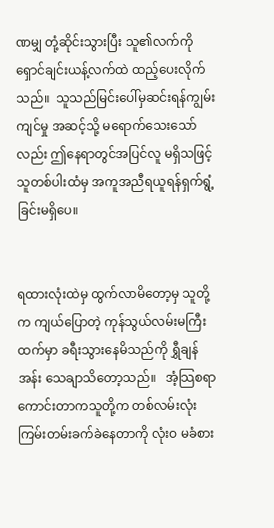ဏမျှ တုံ့ဆိုင်းသွားပြီး သူ၏လက်ကို ရှောင်ချင်းယန့်လက်ထဲ ထည့်ပေးလိုက်သည်။  သူသည်မြင်းပေါ်မှဆင်းရန်ကျွမ်းကျင်မှု အဆင့်သို့ မရောက်သေးသော်လည်း ဤနေရာတွင်အပြင်လူ မရှိသဖြင့်သူတစ်ပါးထံမှ အကူအညီရယူရန်ရှက်ရွံ့ခြင်းမရှိပေ။


ရထားလုံးထဲမှ ထွက်လာမိတော့မှ သူတို့က ကျယ်ပြောတဲ့ ကုန်သွယ်လမ်းမကြီးထက်မှာ ခရီးသွားနေမိသည်ကို ရွှီချန်အန်း သေချာသိတော့သည်။   အံ့သြစရာကောင်းတာကသူတို့က တစ်လမ်းလုံး ကြမ်းတမ်းခက်ခဲနေတာကို လုံးဝ မခံစား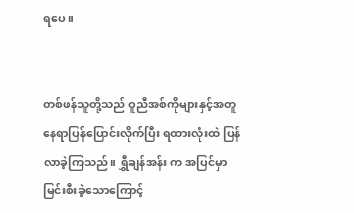ရပေ။


တစ်ဖန်သူတို့သည် ဝူညီအစ်ကိုများနှင့်အတူ နေရာပြန်ပြောင်းလိုက်ပြီး ရထားလုံးထဲ ပြန်လာခဲ့ကြသည်။ ရွှီချန်အန်း က အပြင်မှာ မြင်းစီးခဲ့သောကြောင့်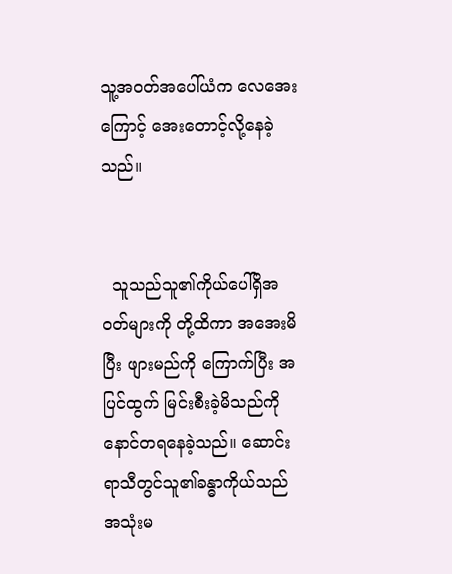သူ့အဝတ်အပေါ်ယံက လေအေးကြောင့် အေးတောင့်လို့နေခဲ့သည်။


  သူသည်သူ၏ကိုယ်ပေါ်ရှိအဝတ်များကို တို့ထိကာ အအေးမိပြီး ဖျားမည်ကို ကြောက်ပြီး အပြင်ထွက် မြင်းစီးခဲ့မိသည်ကို နောင်တရနေခဲ့သည်။ ဆောင်းရာသီတွင်သူ၏ခန္ဓာကိုယ်သည် အသုံးမ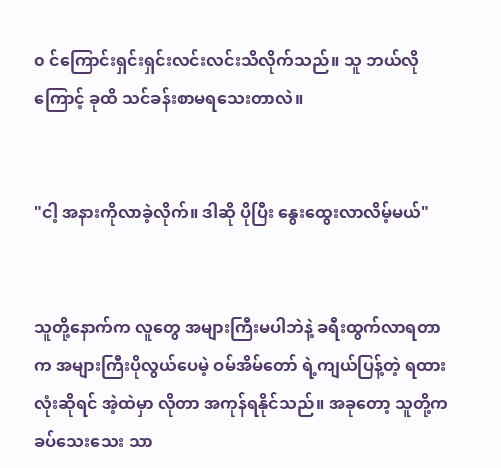၀ င်ကြောင်းရှင်းရှင်းလင်းလင်းသိလိုက်သည်။ သူ ဘယ်လိုကြောင့် ခုထိ သင်ခန်းစာမရသေးတာလဲ။


"ငါ့ အနားကိုလာခဲ့လိုက်။ ဒါဆို ပိုပြီး နွေးထွေးလာလိမ့်မယ်"


သူတို့နောက်က လူတွေ အများကြီးမပါဘဲနဲ့ ခရီးထွက်လာရတာက အများကြီးပိုလွယ်ပေမဲ့ ဝမ်အိမ်တော် ရဲ့ကျယ်ပြန့်တဲ့ ရထားလုံးဆိုရင် အဲ့ထဲမှာ လိုတာ အကုန်ရနိုင်သည်။ အခုတော့ သူတို့က ခပ်သေးသေး သာ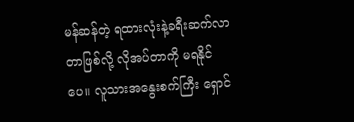မန်ဆန်တဲ့ ရထားလုံးနဲ့ခရီးဆက်လာတာဖြစ်လို့ လိုအပ်တာကို မရနိုင်ပေ။ လူသားအနွေးစက်ကြီး ရှောင်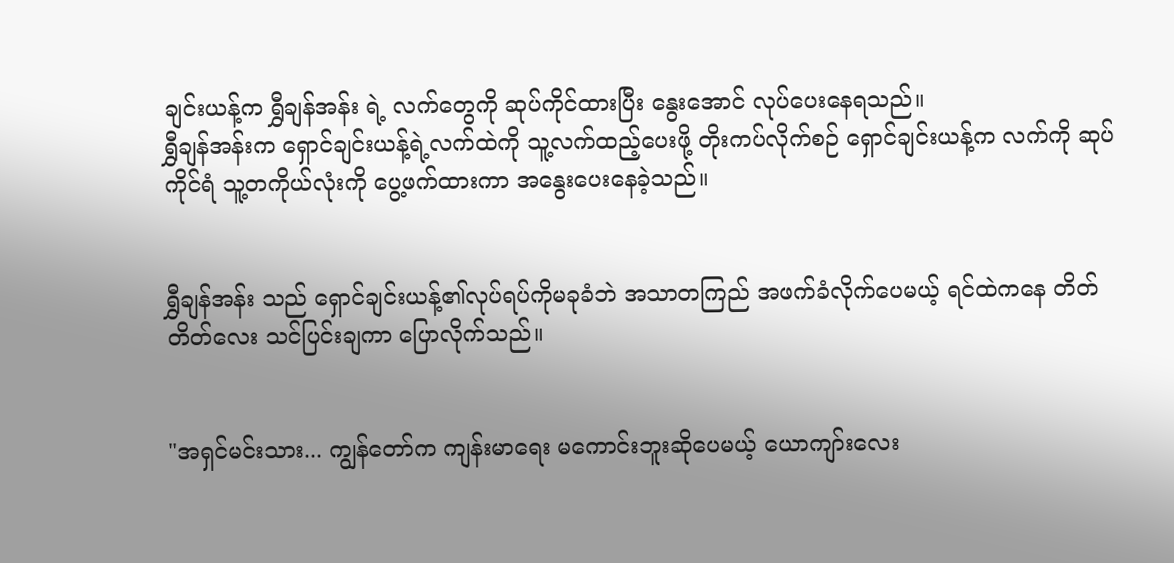ချင်းယန့်က ရွှီချန်အန်း ရဲ့ လက်တွေကို ဆုပ်ကိုင်ထားပြီး နွေးအောင် လုပ်ပေးနေရသည်။
ရွှီချန်အန်းက ရှောင်ချင်းယန့်ရဲ့လက်ထဲကို သူ့လက်ထည့်ပေးဖို့ တိုးကပ်လိုက်စဉ် ရှောင်ချင်းယန့်က လက်ကို ဆုပ်ကိုင်ရံ သူ့တကိုယ်လုံးကို ပွေ့ဖက်ထားကာ အနွေးပေးနေခဲ့သည်။


ရွှီချန်အန်း သည် ရှောင်ချင်းယန့်၏လုပ်ရပ်ကိုမခုခံဘဲ အသာတကြည် အဖက်ခံလိုက်ပေမယ့် ရင်ထဲကနေ တိတ်တိတ်လေး သင်ပြင်းချကာ ပြောလိုက်သည်။


"အရှင်မင်းသား... ကျွန်တော်က ကျန်းမာရေး မကောင်းဘူးဆိုပေမယ့် ယောကျာ်းလေး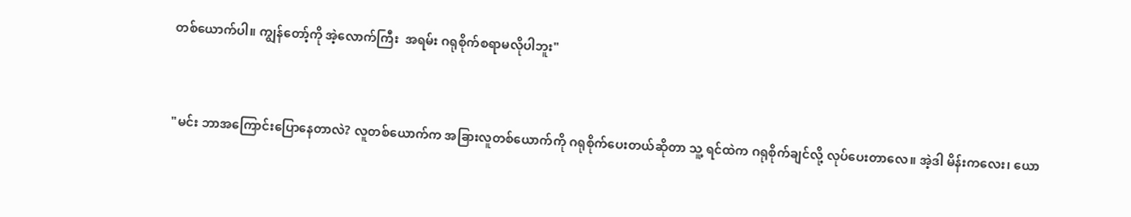တစ်ယောက်ပါ။ ကျွန်တော့်ကို အဲ့လောက်ကြီး  အရမ်း ဂရုစိုက်စရာမလိုပါဘူး"


"မင်း ဘာအကြောင်းပြောနေတာလဲ? လူတစ်ယောက်က အခြားလူတစ်ယောက်ကို ဂရုစိုက်ပေးတယ်ဆိုတာ သူ့ ရင်ထဲက ဂရုစိုက်ချင်လို့ လုပ်ပေးတာလေ။ အဲ့ဒါ မိန်းကလေး၊ ယော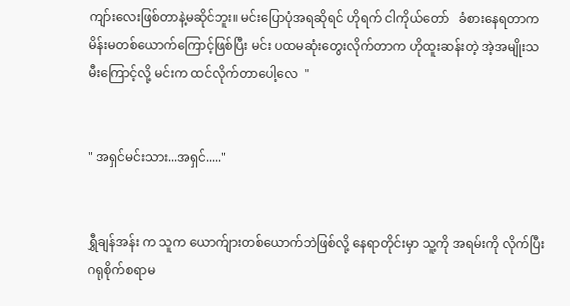ကျာ်းလေးဖြစ်တာနဲ့မဆိုင်ဘူး။ မင်းပြောပုံအရဆိုရင် ဟိုရက် ငါကိုယ်တော်   ခံစားနေရတာက မိန်းမတစ်ယောက်ကြောင့်ဖြစ်ပြီး မင်း ပထမဆုံးတွေးလိုက်တာက ဟိုထူးဆန်းတဲ့ အဲ့အမျိုးသမီးကြောင့်လို့ မင်းက ထင်လိုက်တာပေါ့လေ  "


" အရှင်မင်းသား...အရှင်....."


ရွှီချန်အန်း က သူက ယောက်ျားတစ်ယောက်ဘဲဖြစ်လို့ နေရာတိုင်းမှာ သူ့ကို အရမ်းကို လိုက်ပြီး ဂရုစိုက်စရာမ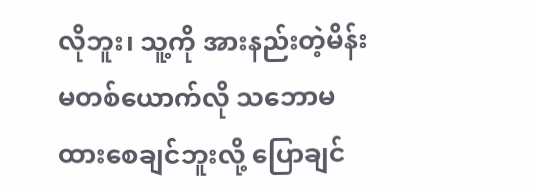လိုဘူး၊ သူ့ကို အားနည်းတဲ့မိန်းမတစ်ယောက်လို သဘောမထားစေချင်ဘူးလို့ ပြောချင်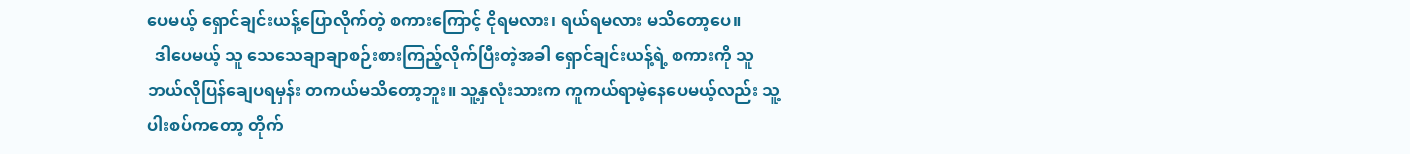ပေမယ့် ရှောင်ချင်းယန့်ပြောလိုက်တဲ့ စကားကြောင့် ငိုရမလား၊ ရယ်ရမလား မသိတော့ပေ။
  ဒါပေမယ့် သူ သေသေချာချာစဉ်းစားကြည့်လိုက်ပြီးတဲ့အခါ ရှောင်ချင်းယန့်ရဲ့ စကားကို သူ ဘယ်လိုပြန်ချေပရမှန်း တကယ်မသိတော့ဘူး။ သူ့နှလုံးသားက ကူကယ်ရာမဲ့နေပေမယ့်လည်း သူ့ပါးစပ်ကတော့ တိုက်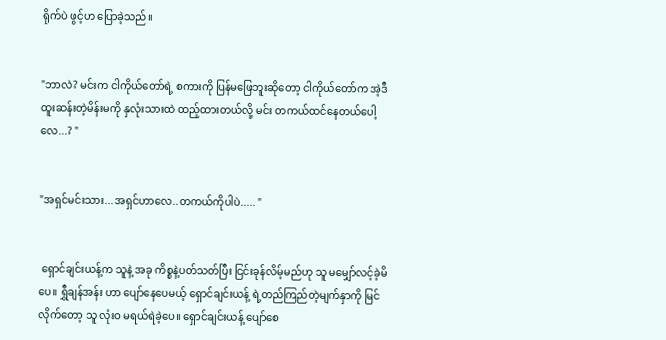ရိုက်ပဲ ဖွင့်ဟ ပြောခဲ့သည်။


"ဘာလဲ? မင်းက ငါကိုယ်တော်ရဲ့ စကားကို ပြန်မဖြေဘူးဆိုတော့ ငါကိုယ်တော်က အဲ့ဒီ ထူးဆန်းတဲ့မိန်းမကို နှလုံးသားထဲ ထည့်ထားတယ်လို့ မင်း တကယ်ထင်နေတယ်ပေါ့လေ...? "


"အရှင်မင်းသား...အရှင်ဟာလေ..တကယ်ကိုပါပဲ..... "


 ရှောင်ချင်းယန့်က သူနဲ့ အခု ကိစ္စနဲ့ပတ်သတ်ပြီး ငြင်းခုန်လိမ့်မည်ဟု သူ မမျှော်လင့်ခဲ့မိပေ။ ရွှီချန်အန်း ဟာ ပျော်နေပေမယ့် ရှောင်ချင်းယန့် ရဲ့တည်ကြည်တဲ့မျက်နှာကို မြင်လိုက်တော့ သူ လုံးဝ မရယ်ရဲခဲ့ပေ။ ရှောင်ချင်းယန့် ပျော်စေ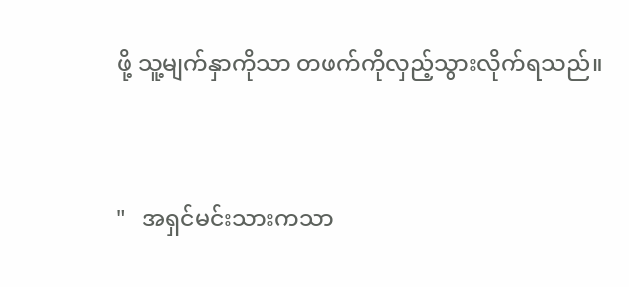ဖို့ သူ့မျက်နှာကိုသာ တဖက်ကိုလှည့်သွားလိုက်ရသည်။


"   အရှင်မင်းသားကသာ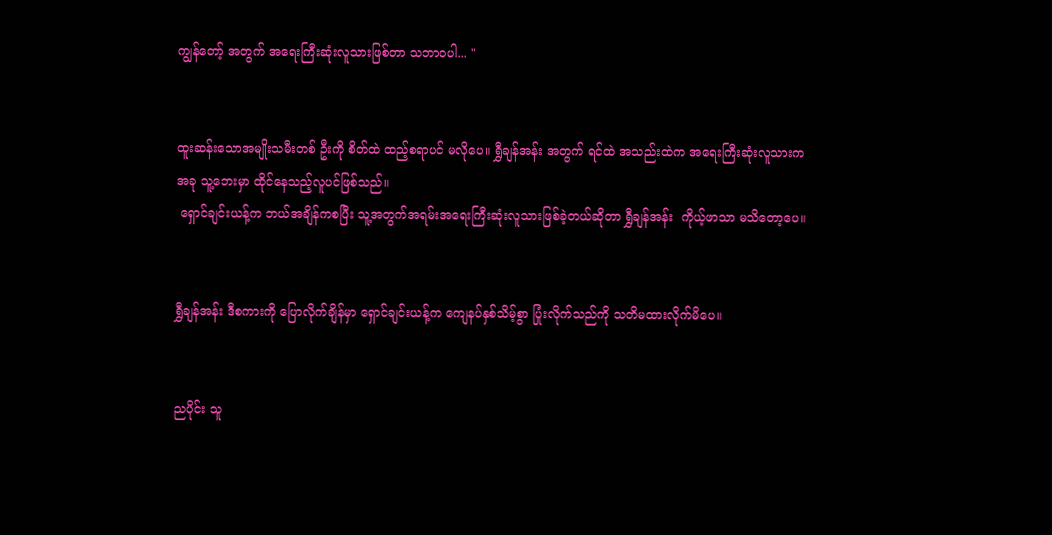ကျွန်တော့် အတွက် အရေးကြီးဆုံးလူသားဖြစ်တာ သဘာဝပါ... "


ထူးဆန်းသောအမျိုးသမီးတစ် ဦးကို စိတ်ထဲ ထည့်စရာပင် မလိုပေ။ ရွှီချန်အန်း အတွက် ရင်ထဲ အသည်းထဲက အရေးကြီးဆုံးလူသားက အခု သူ့ဘေးမှာ ထိုင်နေသည့်လူပင်ဖြစ်သည်။
 ရှောင်ချင်းယန့်က ဘယ်အချိန်ကစပြီး သူ့အတွက်အရမ်းအရေးကြီးဆုံးလူသားဖြစ်ခဲ့တယ်ဆိုတာ ရွှီချန်အန်း  ကိုယ့်ဖာသာ မသိတော့ပေ။


ရွှီချန်အန်း ဒီစကားကို ပြောလိုက်ချိန်မှာ ရှောင်ချင်းယန့်က ကျေနပ်နှစ်သိမ့်စွာ ပြုံးလိုက်သည်ကို သတိမထားလိုက်မိပေ။


ညပိုင်း သူ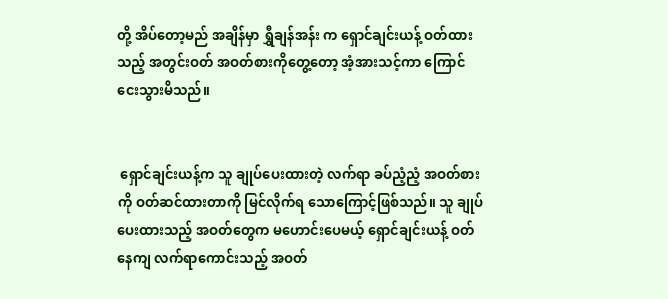တို့ အိပ်တော့မည် အချိန်မှာ ရွှီချန်အန်း က ရှောင်ချင်းယန့် ဝတ်ထားသည့် အတွင်းဝတ် အဝတ်စားကိုတွေ့တော့ အံ့အားသင့်ကာ ကြောင်ငေးသွားမိသည်။


 ရှောင်ချင်းယန့်က သူ ချုပ်ပေးထားတဲ့ လက်ရာ ခပ်ညံ့ညံ့ အဝတ်စားကို ဝတ်ဆင်ထားတာကို မြင်လိုက်ရ သောကြောင့်ဖြစ်သည်။ သူ ချုပ်ပေးထားသည့် အဝတ်တွေက မဟောင်းပေမယ့် ရှောင်ချင်းယန့် ဝတ်နေကျ လက်ရာကောင်းသည့် အဝတ်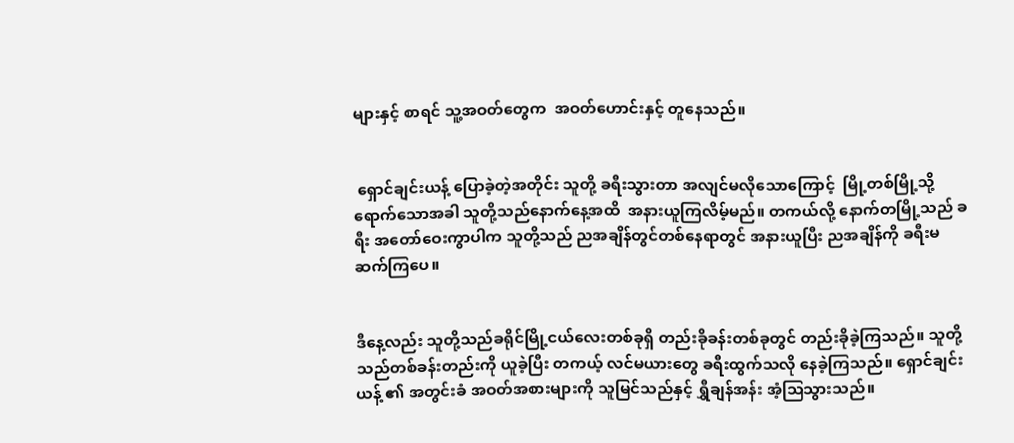များနှင့် စာရင် သူ့အဝတ်တွေက  အဝတ်ဟောင်းနှင့် တူနေသည်။


 ရှောင်ချင်းယန့် ပြောခဲ့တဲ့အတိုင်း သူတို့ ခရီးသွားတာ အလျင်မလိုသောကြောင့်  မြို့တစ်မြို့သို့ ရောက်သောအခါ သူတို့သည်နောက်နေ့အထိ  အနားယူကြလိမ့်မည်။ တကယ်လို့ နောက်တမြို့သည် ခရီး အတော်ဝေးကွာပါက သူတို့သည် ညအချိန်တွင်တစ်နေရာတွင် အနားယူပြီး ညအချိန်ကို ခရီးမဆက်ကြပေ။


ဒီနေ့လည်း သူတို့သည်ခရိုင်မြို့ငယ်လေးတစ်ခုရှိ တည်းခိုခန်းတစ်ခုတွင် တည်းခိုခဲ့ကြသည်။ သူတို့သည်တစ်ခန်းတည်းကို ယူခဲ့ပြီး တကယ့် လင်မယားတွေ ခရီးထွက်သလို နေခဲ့ကြသည်။ ရှောင်ချင်းယန့် ၏ အတွင်းခံ အဝတ်အစားများကို သူမြင်သည်နှင့် ရွှီချန်အန်း အံ့သြသွားသည်။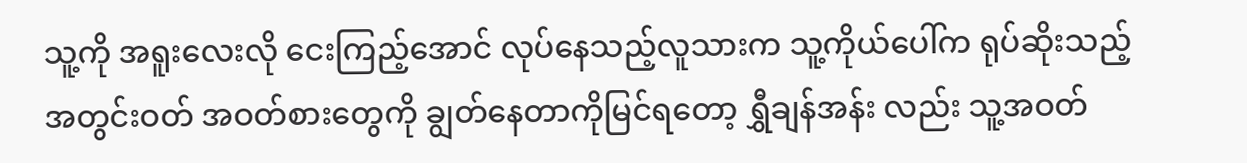သူ့ကို အရူးလေးလို ငေးကြည့်အောင် လုပ်နေသည့်လူသားက သူ့ကိုယ်ပေါ်က ရုပ်ဆိုးသည့် အတွင်းဝတ် အဝတ်စားတွေကို ချွတ်နေတာကိုမြင်ရတော့ ရွှီချန်အန်း လည်း သူ့အဝတ်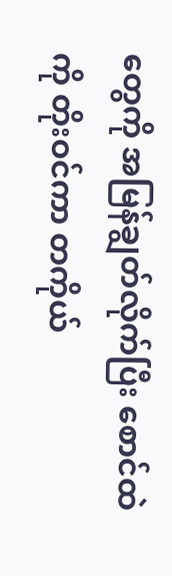တွေကို အမြန်ချွတ်လိုက်ပြီး စောင်ထဲကို တိုးဝင်ကာ တကိုယ်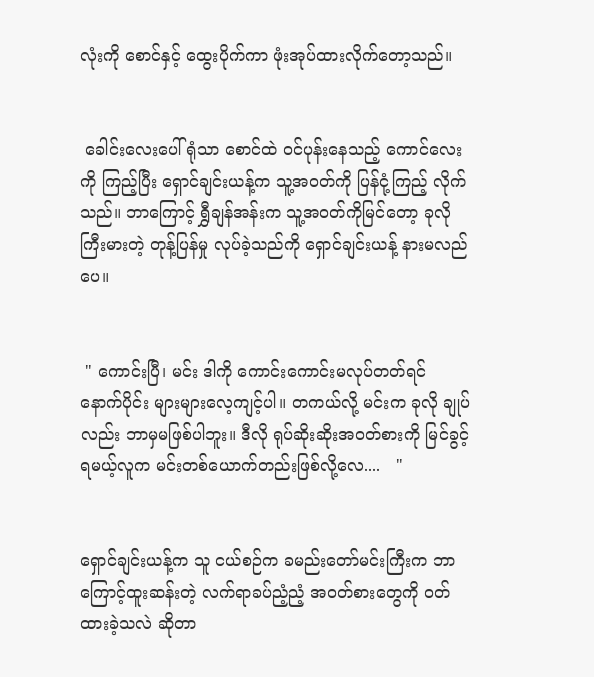လုံးကို စောင်နှင့် ထွေးပိုက်ကာ ဖုံးအုပ်ထားလိုက်တော့သည်။


 ခေါင်းလေးပေါ်ရုံသာ စောင်ထဲ ဝင်ပုန်းနေသည့် ကောင်လေးကို ကြည့်ပြီး ရှောင်ချင်းယန့်က သူ့အဝတ်ကို ပြန်ငုံ့ကြည့် လိုက်သည်။ ဘာကြောင့် ရွှီချန်အန်းက သူ့အဝတ်ကိုမြင်တော့ ခုလို ကြီးမားတဲ့ တုန့်ပြန်မှု လုပ်ခဲ့သည်ကို ရှောင်ချင်းယန့် နားမလည်ပေ။


 " ကောင်းပြီ၊ မင်း ဒါကို ကောင်းကောင်းမလုပ်တတ်ရင် နောက်ပိုင်း များများလေ့ကျင့်ပါ။ တကယ်လို့ မင်းက ခုလို ချုပ်လည်း ဘာမှမဖြစ်ပါဘူး။ ဒီလို ရုပ်ဆိုးဆိုးအဝတ်စားကို မြင်ခွင့်ရမယ့်လူက မင်းတစ်ယောက်တည်းဖြစ်လို့လေ....   "


ရှောင်ချင်းယန့်က သူ ငယ်စဉ်က ခမည်းတော်မင်းကြီးက ဘာကြောင့်ထူးဆန်းတဲ့ လက်ရာခပ်ညံ့ညံ့ အဝတ်စားတွေကို ဝတ်ထားခဲ့သလဲ ဆိုတာ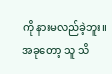ကို နားမလည်ခဲ့ဘူး။ အခုတော့ သူ သိ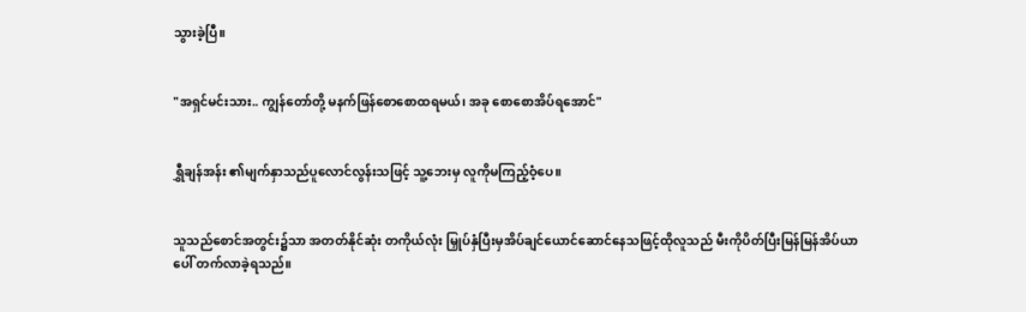သွားခဲ့ပြီ။


"အရှင်မင်းသား.. ကျွန်တော်တို့ မနက်ဖြန်စောစောထရမယ်၊ အခု စောစောအိပ်ရအောင်"


ရွှီချန်အန်း ၏မျက်နှာသည်ပူလောင်လွန်းသဖြင့် သူ့ဘေးမှ လူကိုမကြည့်ဝံ့ပေ။


သူသည်စောင်အတွင်း၌သာ အတတ်နိုင်ဆုံး တကိုယ်လုံး မြှုပ်နှံပြီးမှအိပ်ချင်ယောင်ဆောင်နေသဖြင့်ထိုလူသည် မီးကိုပိတ်ပြီးမြန်မြန်အိပ်ယာ ပေါ် တက်လာခဲ့ရသည်။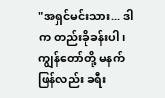"အရှင်မင်းသား... ဒါက တည်းခိုခန်းပါ၊ ကျွန်တော်တို့ မနက်ဖြန်လည်း ခရီး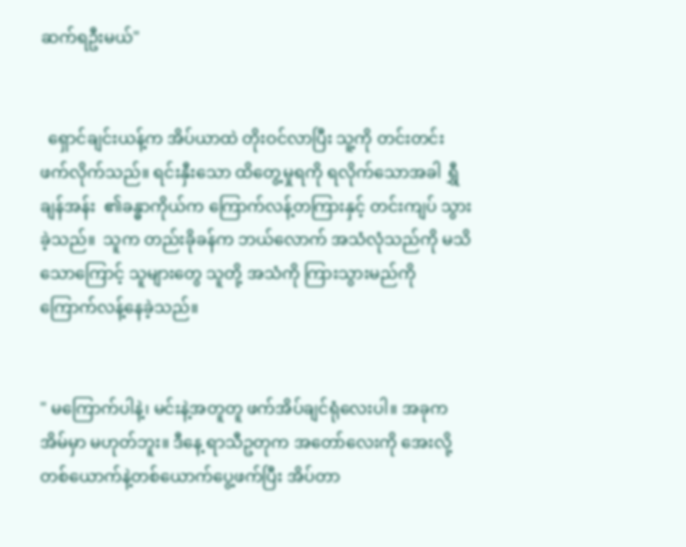ဆက်ရဦးမယ်"


  ရှောင်ချင်းယန့်က အိပ်ယာထဲ တိုးဝင်လာပြီး သူ့ကို တင်းတင်းဖက်လိုက်သည်။ ရင်းနှီးသော ထိတွေ့မှုရကို ရလိုက်သောအခါ ရွှီချန်အန်း  ၏ခန္ဓာကိုယ်က ကြောက်လန့်တကြားနှင့် တင်းကျပ် သွားခဲ့သည်။  သူက တည်းခိုခန်က ဘယ်လောက် အသံလုံသည်ကို မသိသောကြောင့် သူများတွေ သူတို့ အသံကို ကြားသွားမည်ကို ကြောက်လန့်နေခဲ့သည်။


" မကြောက်ပါနဲ့၊ မင်းနဲ့အတူတူ ဖက်အိပ်ချင်ရုံလေးပါ။ အခုက အိမ်မှာ မဟုတ်ဘူး။ ဒီနေ့ ရာသီဥတုက အတော်လေးကို အေးလို့   တစ်ယောက်နဲ့တစ်ယောက်ပွေ့ဖက်ပြီး အိပ်တာ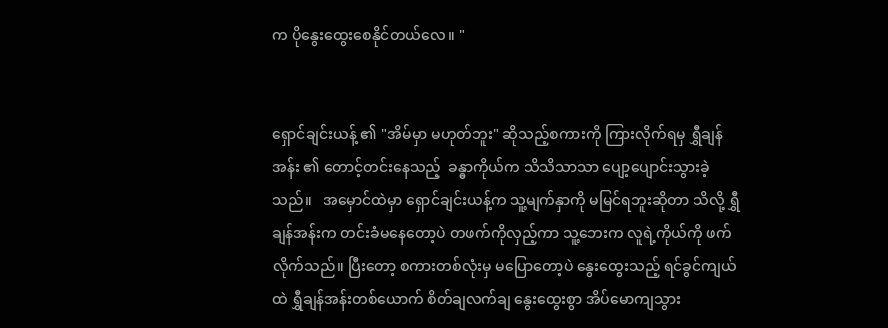က ပိုနွေးထွေးစေနိုင်တယ်လေ။ "


ရှောင်ချင်းယန့် ၏ "အိမ်မှာ မဟုတ်ဘူး" ဆိုသည့်စကားကို ကြားလိုက်ရမှ ရွှီချန်အန်း ၏ တောင့်တင်းနေသည့်  ခန္ဓာကိုယ်က သိသိသာသာ ပျော့ပျောင်းသွားခဲ့သည်။   အမှောင်ထဲမှာ ရှောင်ချင်းယန့်က သူ့မျက်နှာကို မမြင်ရဘူးဆိုတာ သိလို့ ရွှီချန်အန်းက တင်းခံမနေတော့ပဲ တဖက်ကိုလှည့်ကာ သူ့ဘေးက လူရဲ့ကိုယ်ကို ဖက်လိုက်သည်။ ပြီးတော့ စကားတစ်လုံးမှ မပြောတော့ပဲ နွေးထွေးသည့် ရင်ခွင်ကျယ်ထဲ ရွှီချန်အန်းတစ်ယောက် စိတ်ချလက်ချ နွေးထွေးစွာ အိပ်မောကျသွား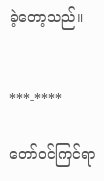ခဲ့တော့သည်။


***-****

တော်ဝင်ကြင်ရာ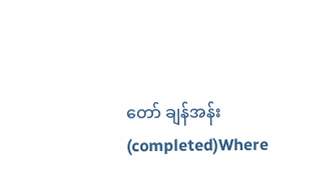တော် ချန်အန်း (completed)Where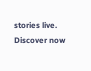stories live. Discover now